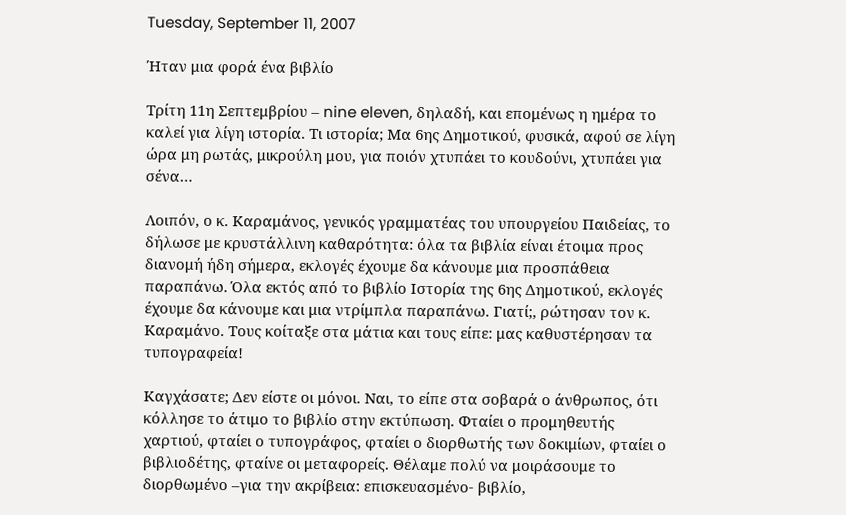Tuesday, September 11, 2007

Ήταν μια φορά ένα βιβλίο

Τρίτη 11η Σεπτεμβρίου – nine eleven, δηλαδή, και επομένως η ημέρα το καλεί για λίγη ιστορία. Τι ιστορία; Μα 6ης Δημοτικού, φυσικά, αφού σε λίγη ώρα μη ρωτάς, μικρούλη μου, για ποιόν χτυπάει το κουδούνι, χτυπάει για σένα…

Λοιπόν, ο κ. Καραμάνος, γενικός γραμματέας του υπουργείου Παιδείας, το δήλωσε με κρυστάλλινη καθαρότητα: όλα τα βιβλία είναι έτοιμα προς διανομή ήδη σήμερα, εκλογές έχουμε δα κάνουμε μια προσπάθεια παραπάνω. Όλα εκτός από το βιβλίο Ιστορία της 6ης Δημοτικού, εκλογές έχουμε δα κάνουμε και μια ντρίμπλα παραπάνω. Γιατί;, ρώτησαν τον κ. Καραμάνο. Τους κοίταξε στα μάτια και τους είπε: μας καθυστέρησαν τα τυπογραφεία!

Καγχάσατε; Δεν είστε οι μόνοι. Ναι, το είπε στα σοβαρά ο άνθρωπος, ότι κόλλησε το άτιμο το βιβλίο στην εκτύπωση. Φταίει ο προμηθευτής χαρτιού, φταίει ο τυπογράφος, φταίει ο διορθωτής των δοκιμίων, φταίει ο βιβλιοδέτης, φταίνε οι μεταφορείς. Θέλαμε πολύ να μοιράσουμε το διορθωμένο –για την ακρίβεια: επισκευασμένο- βιβλίο,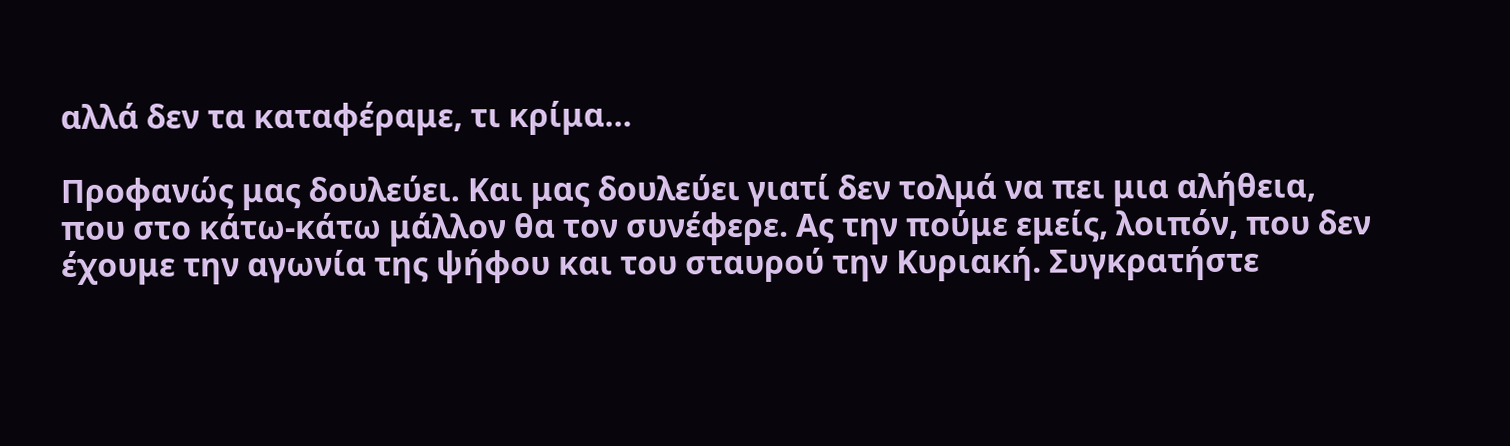αλλά δεν τα καταφέραμε, τι κρίμα…

Προφανώς μας δουλεύει. Και μας δουλεύει γιατί δεν τολμά να πει μια αλήθεια, που στο κάτω-κάτω μάλλον θα τον συνέφερε. Ας την πούμε εμείς, λοιπόν, που δεν έχουμε την αγωνία της ψήφου και του σταυρού την Κυριακή. Συγκρατήστε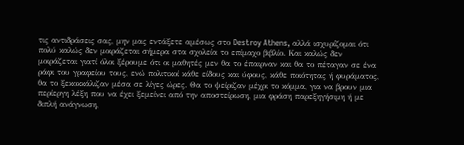τις αντιδράσεις σας, μην μας εντάξετε αμέσως στο Destroy Athens, αλλά ισχυρίζομαι ότι πολύ καλώς δεν μοιράζεται σήμερα στα σχολεία το επίμαχο βιβλίο. Και καλώς δεν μοιράζεται γιατί όλοι ξέρουμε ότι οι μαθητές μεν θα το έπαιρναν και θα το πέταγαν σε ένα ράφι του γραφείου τους, ενώ πολιτικοί κάθε είδους και ύφους, κάθε ποιότητας ή φυράματος, θα το ξεκοκκάλιζαν μέσα σε λίγες ώρες. Θα το ψείριζαν μέχρι το κόμμα, για να βρουν μια περίεργη λέξη που να έχει ξεμείνει από την αποστείρωση, μια φράση παρεξηγήσιμη ή με διπλή ανάγνωση,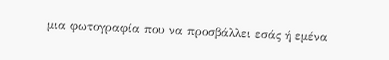μια φωτογραφία που να προσβάλλει εσάς ή εμένα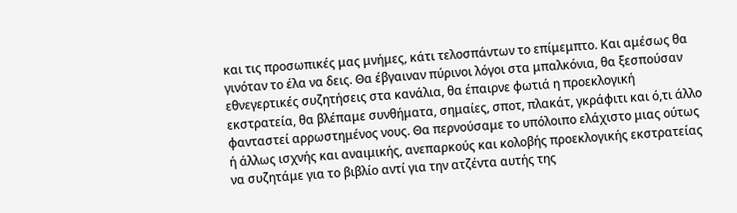και τις προσωπικές μας μνήμες, κάτι τελοσπάντων το επίμεμπτο. Και αμέσως θα γινόταν το έλα να δεις. Θα έβγαιναν πύρινοι λόγοι στα μπαλκόνια, θα ξεσπούσαν εθνεγερτικές συζητήσεις στα κανάλια, θα έπαιρνε φωτιά η προεκλογική εκστρατεία, θα βλέπαμε συνθήματα, σημαίες, σποτ, πλακάτ, γκράφιτι και ό,τι άλλο φανταστεί αρρωστημένος νους. Θα περνούσαμε το υπόλοιπο ελάχιστο μιας ούτως ή άλλως ισχνής και αναιμικής, ανεπαρκούς και κολοβής προεκλογικής εκστρατείας να συζητάμε για το βιβλίο αντί για την ατζέντα αυτής της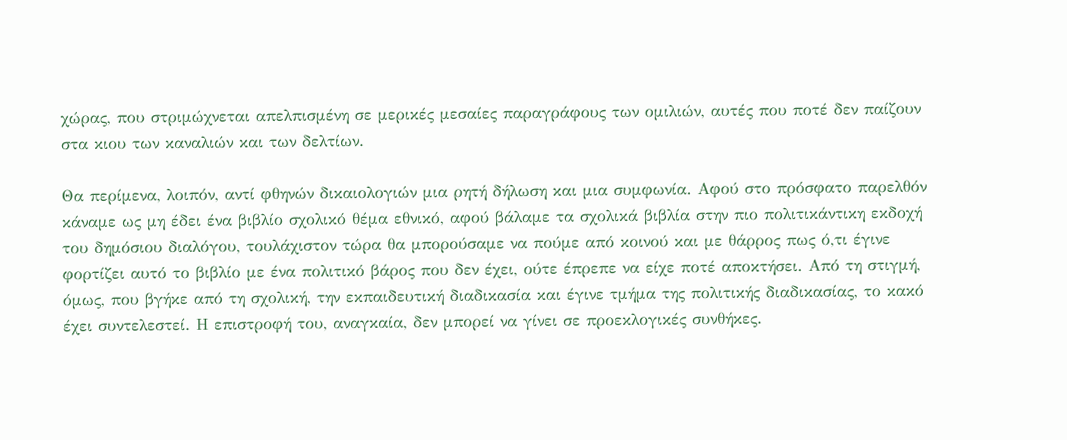χώρας, που στριμώχνεται απελπισμένη σε μερικές μεσαίες παραγράφους των ομιλιών, αυτές που ποτέ δεν παίζουν στα κιου των καναλιών και των δελτίων.

Θα περίμενα, λοιπόν, αντί φθηνών δικαιολογιών μια ρητή δήλωση και μια συμφωνία. Αφού στο πρόσφατο παρελθόν κάναμε ως μη έδει ένα βιβλίο σχολικό θέμα εθνικό, αφού βάλαμε τα σχολικά βιβλία στην πιο πολιτικάντικη εκδοχή του δημόσιου διαλόγου, τουλάχιστον τώρα θα μπορούσαμε να πούμε από κοινού και με θάρρος πως ό,τι έγινε φορτίζει αυτό το βιβλίο με ένα πολιτικό βάρος που δεν έχει, ούτε έπρεπε να είχε ποτέ αποκτήσει. Από τη στιγμή, όμως, που βγήκε από τη σχολική, την εκπαιδευτική διαδικασία και έγινε τμήμα της πολιτικής διαδικασίας, το κακό έχει συντελεστεί. Η επιστροφή του, αναγκαία, δεν μπορεί να γίνει σε προεκλογικές συνθήκες.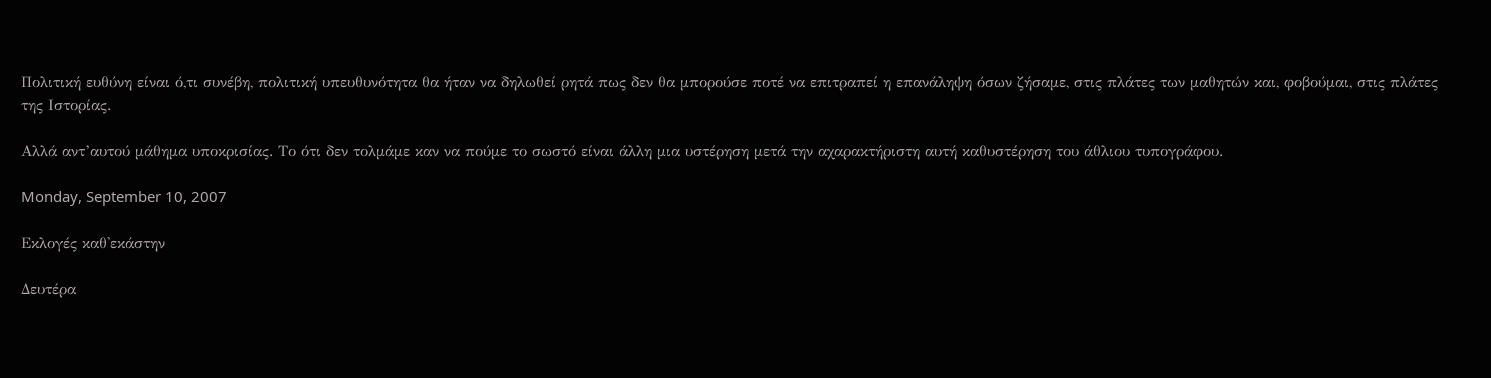Πολιτική ευθύνη είναι ό,τι συνέβη, πολιτική υπευθυνότητα θα ήταν να δηλωθεί ρητά πως δεν θα μπορούσε ποτέ να επιτραπεί η επανάληψη όσων ζήσαμε, στις πλάτες των μαθητών και, φοβούμαι, στις πλάτες της Ιστορίας.

Αλλά αντ’αυτού μάθημα υποκρισίας. Το ότι δεν τολμάμε καν να πούμε το σωστό είναι άλλη μια υστέρηση μετά την αχαρακτήριστη αυτή καθυστέρηση του άθλιου τυπογράφου.

Monday, September 10, 2007

Εκλογές καθ'εκάστην

Δευτέρα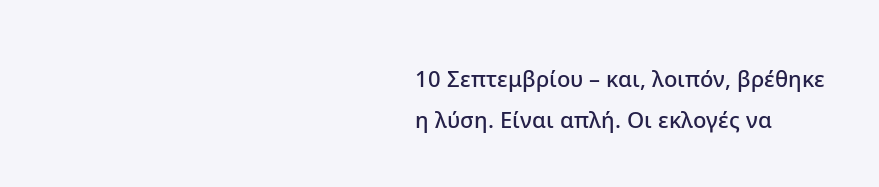10 Σεπτεμβρίου – και, λοιπόν, βρέθηκε η λύση. Είναι απλή. Οι εκλογές να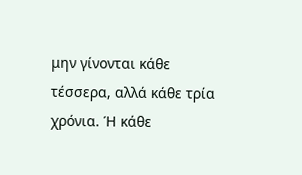μην γίνονται κάθε τέσσερα, αλλά κάθε τρία χρόνια. Ή κάθε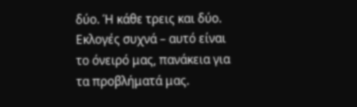δύο. Ή κάθε τρεις και δύο. Εκλογές συχνά – αυτό είναι το όνειρό μας, πανάκεια για τα προβλήματά μας.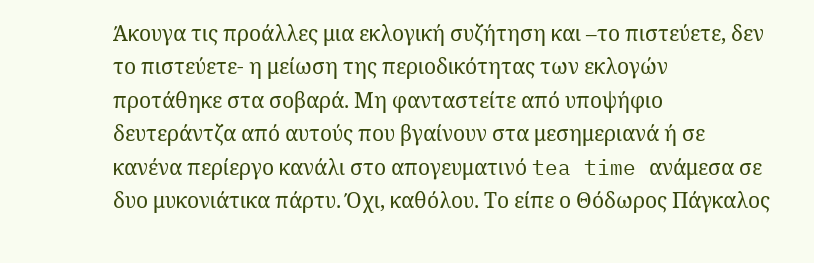Άκουγα τις προάλλες μια εκλογική συζήτηση και –το πιστεύετε, δεν το πιστεύετε- η μείωση της περιοδικότητας των εκλογών προτάθηκε στα σοβαρά. Μη φανταστείτε από υποψήφιο δευτεράντζα από αυτούς που βγαίνουν στα μεσημεριανά ή σε κανένα περίεργο κανάλι στο απογευματινό tea time ανάμεσα σε δυο μυκονιάτικα πάρτυ. Όχι, καθόλου. Το είπε ο Θόδωρος Πάγκαλος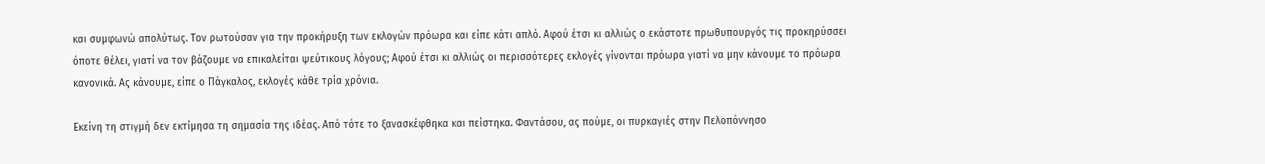και συμφωνώ απολύτως. Τον ρωτούσαν για την προκήρυξη των εκλογών πρόωρα και είπε κάτι απλό. Αφού έτσι κι αλλιώς ο εκάστοτε πρωθυπουργός τις προκηρύσσει όποτε θέλει, γιατί να τον βάζουμε να επικαλείται ψεύτικους λόγους; Αφού έτσι κι αλλιώς οι περισσότερες εκλογές γίνονται πρόωρα γιατί να μην κάνουμε το πρόωρα κανονικά. Ας κάνουμε, είπε ο Πάγκαλος, εκλογές κάθε τρία χρόνια.

Εκείνη τη στιγμή δεν εκτίμησα τη σημασία της ιδέας. Από τότε το ξανασκέφθηκα και πείστηκα. Φαντάσου, ας πούμε, οι πυρκαγιές στην Πελοπόννησο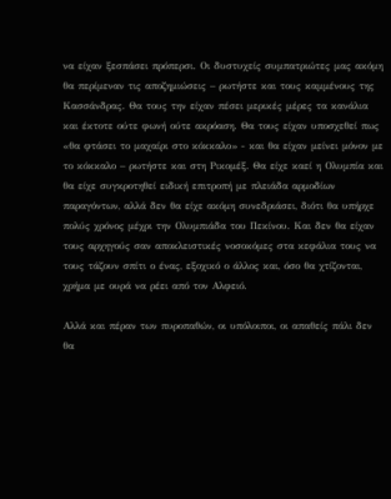να είχαν ξεσπάσει πρόπερσι. Οι δυστυχείς συμπατριώτες μας ακόμη θα περίμεναν τις αποζημιώσεις – ρωτήστε και τους καμμένους της Κασσάνδρας. Θα τους την είχαν πέσει μερικές μέρες τα κανάλια και έκτοτε ούτε φωνή ούτε ακρόαση. Θα τους είχαν υποσχεθεί πως «θα φτάσει το μαχαίρι στο κόκκαλο» - και θα είχαν μείνει μόνον με το κόκκαλο – ρωτήστε και στη Ρικομέξ. Θα είχε καεί η Ολυμπία και θα είχε συγκροτηθεί ειδική επιτροπή με πλειάδα αρμοδίων παραγόντων, αλλά δεν θα είχε ακόμη συνεδριάσει, διότι θα υπήρχε πολύς χρόνος μέχρι την Ολυμπιάδα του Πεκίνου. Και δεν θα είχαν τους αρχηγούς σαν αποκλειστικές νοσοκόμες στα κεφάλια τους να τους τάζουν σπίτι ο ένας, εξοχικό ο άλλος και, όσο θα χτίζονται, χρήμα με ουρά να ρέει από τον Αλφειό.

Αλλά και πέραν των πυροπαθών, οι υπόλοιποι, οι απαθείς πάλι δεν θα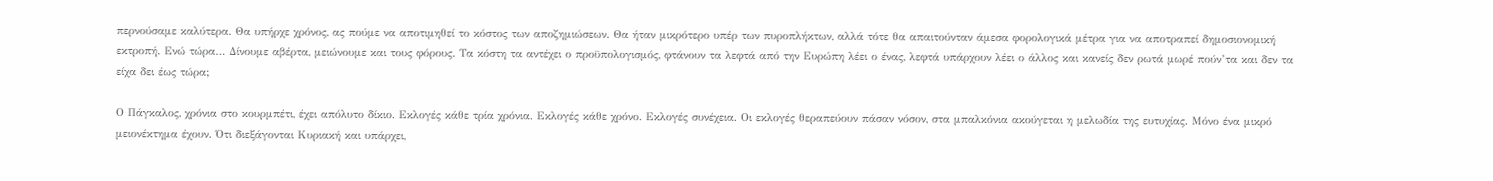περνούσαμε καλύτερα. Θα υπήρχε χρόνος, ας πούμε να αποτιμηθεί το κόστος των αποζημιώσεων. Θα ήταν μικρότερο υπέρ των πυροπλήκτων, αλλά τότε θα απαιτούνταν άμεσα φορολογικά μέτρα για να αποτραπεί δημοσιονομική εκτροπή. Ενώ τώρα… Δίνουμε αβέρτα, μειώνουμε και τους φόρους. Τα κόστη τα αντέχει ο προϋπολογισμός, φτάνουν τα λεφτά από την Ευρώπη λέει ο ένας, λεφτά υπάρχουν λέει ο άλλος και κανείς δεν ρωτά μωρέ πούν’τα και δεν τα είχα δει έως τώρα;

Ο Πάγκαλος, χρόνια στο κουρμπέτι, έχει απόλυτο δίκιο. Εκλογές κάθε τρία χρόνια. Εκλογές κάθε χρόνο. Εκλογές συνέχεια. Οι εκλογές θεραπεύουν πάσαν νόσον, στα μπαλκόνια ακούγεται η μελωδία της ευτυχίας. Μόνο ένα μικρό μειονέκτημα έχουν. Ότι διεξάγονται Κυριακή και υπάρχει,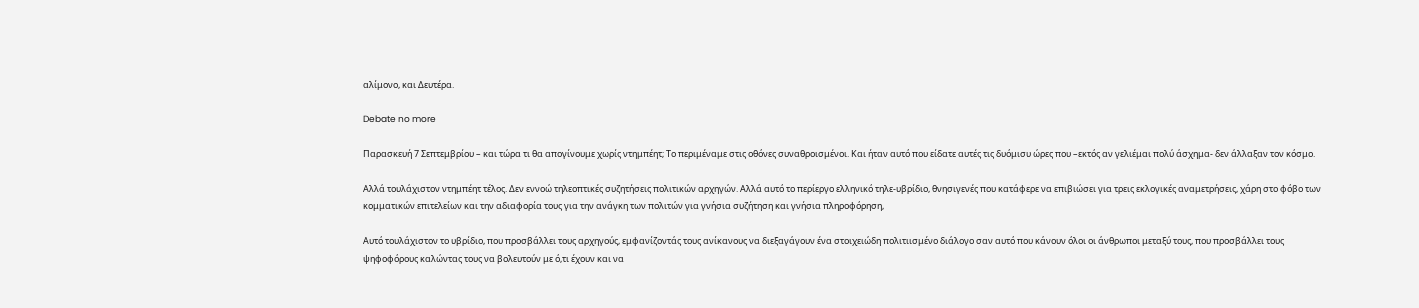αλίμονο, και Δευτέρα.

Debate no more

Παρασκευή 7 Σεπτεμβρίου – και τώρα τι θα απογίνουμε χωρίς ντημπέητ; Το περιμέναμε στις οθόνες συναθροισμένοι. Και ήταν αυτό που είδατε αυτές τις δυόμισυ ώρες που –εκτός αν γελιέμαι πολύ άσχημα- δεν άλλαξαν τον κόσμο.

Αλλά τουλάχιστον ντημπέητ τέλος. Δεν εννοώ τηλεοπτικές συζητήσεις πολιτικών αρχηγών. Αλλά αυτό το περίεργο ελληνικό τηλε-υβρίδιο, θνησιγενές που κατάφερε να επιβιώσει για τρεις εκλογικές αναμετρήσεις, χάρη στο φόβο των κομματικών επιτελείων και την αδιαφορία τους για την ανάγκη των πολιτών για γνήσια συζήτηση και γνήσια πληροφόρηση,

Αυτό τουλάχιστον το υβρίδιο, που προσβάλλει τους αρχηγούς, εμφανίζοντάς τους ανίκανους να διεξαγάγουν ένα στοιχειώδη πολιτιισμένο διάλογο σαν αυτό που κάνουν όλοι οι άνθρωποι μεταξύ τους, που προσβάλλει τους ψηφοφόρους καλώντας τους να βολευτούν με ό,τι έχουν και να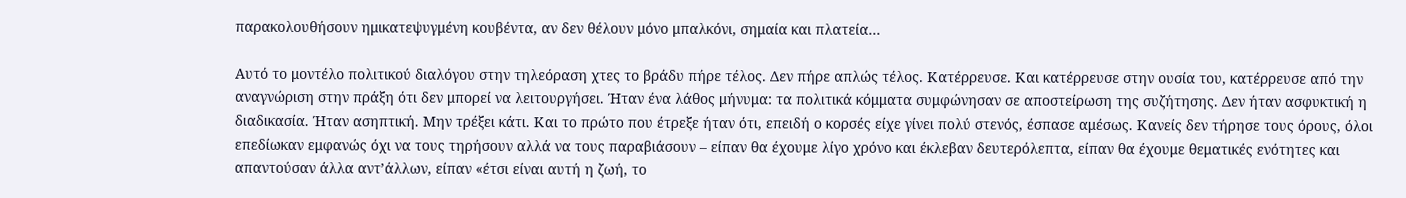παρακολουθήσουν ημικατεψυγμένη κουβέντα, αν δεν θέλουν μόνο μπαλκόνι, σημαία και πλατεία…

Αυτό το μοντέλο πολιτικού διαλόγου στην τηλεόραση χτες το βράδυ πήρε τέλος. Δεν πήρε απλώς τέλος. Κατέρρευσε. Και κατέρρευσε στην ουσία του, κατέρρευσε από την αναγνώριση στην πράξη ότι δεν μπορεί να λειτουργήσει. Ήταν ένα λάθος μήνυμα: τα πολιτικά κόμματα συμφώνησαν σε αποστείρωση της συζήτησης. Δεν ήταν ασφυκτική η διαδικασία. Ήταν ασηπτική. Μην τρέξει κάτι. Και το πρώτο που έτρεξε ήταν ότι, επειδή ο κορσές είχε γίνει πολύ στενός, έσπασε αμέσως. Κανείς δεν τήρησε τους όρους, όλοι επεδίωκαν εμφανώς όχι να τους τηρήσουν αλλά να τους παραβιάσουν – είπαν θα έχουμε λίγο χρόνο και έκλεβαν δευτερόλεπτα, είπαν θα έχουμε θεματικές ενότητες και απαντούσαν άλλα αντ’άλλων, είπαν «έτσι είναι αυτή η ζωή, το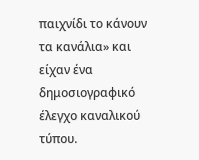παιχνίδι το κάνουν τα κανάλια» και είχαν ένα δημοσιογραφικό έλεγχο καναλικού τύπου.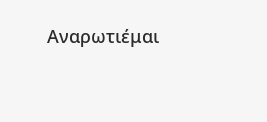Αναρωτιέμαι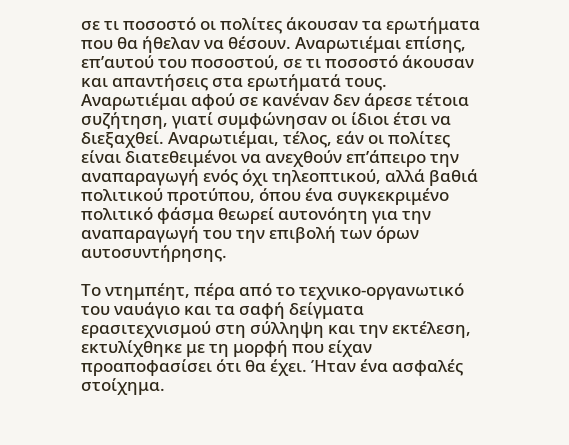σε τι ποσοστό οι πολίτες άκουσαν τα ερωτήματα που θα ήθελαν να θέσουν. Αναρωτιέμαι επίσης, επ’αυτού του ποσοστού, σε τι ποσοστό άκουσαν και απαντήσεις στα ερωτήματά τους. Αναρωτιέμαι αφού σε κανέναν δεν άρεσε τέτοια συζήτηση, γιατί συμφώνησαν οι ίδιοι έτσι να διεξαχθεί. Αναρωτιέμαι, τέλος, εάν οι πολίτες είναι διατεθειμένοι να ανεχθούν επ’άπειρο την αναπαραγωγή ενός όχι τηλεοπτικού, αλλά βαθιά πολιτικού προτύπου, όπου ένα συγκεκριμένο πολιτικό φάσμα θεωρεί αυτονόητη για την αναπαραγωγή του την επιβολή των όρων αυτοσυντήρησης.

Το ντημπέητ, πέρα από το τεχνικο-οργανωτικό του ναυάγιο και τα σαφή δείγματα ερασιτεχνισμού στη σύλληψη και την εκτέλεση, εκτυλίχθηκε με τη μορφή που είχαν προαποφασίσει ότι θα έχει. Ήταν ένα ασφαλές στοίχημα.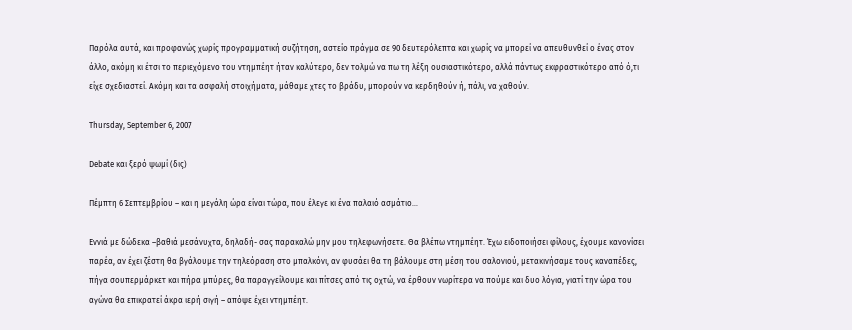Παρόλα αυτά, και προφανώς χωρίς προγραμματική συζήτηση, αστείο πράγμα σε 90 δευτερόλεπτα και χωρίς να μπορεί να απευθυνθεί ο ένας στον άλλο, ακόμη κι έτσι το περιεχόμενο του ντημπέητ ήταν καλύτερο, δεν τολμώ να πω τη λέξη ουσιαστικότερο, αλλά πάντως εκφραστικότερο από ό,τι είχε σχεδιαστεί. Ακόμη και τα ασφαλή στοιχήματα, μάθαμε χτες το βράδυ, μπορούν να κερδηθούν ή, πάλι, να χαθούν.

Thursday, September 6, 2007

Debate και ξερό ψωμί (δις)

Πέμπτη 6 Σεπτεμβρίου – και η μεγάλη ώρα είναι τώρα, που έλεγε κι ένα παλαιό ασμάτιο…

Εννιά με δώδεκα –βαθιά μεσάνυχτα, δηλαδή- σας παρακαλώ μην μου τηλεφωνήσετε. Θα βλέπω ντημπέητ. Έχω ειδοποιήσει φίλους, έχουμε κανονίσει παρέα, αν έχει ζέστη θα βγάλουμε την τηλεόραση στο μπαλκόνι, αν φυσάει θα τη βάλουμε στη μέση του σαλονιού, μετακινήσαμε τους καναπέδες, πήγα σουπερμάρκετ και πήρα μπύρες, θα παραγγείλουμε και πίτσες από τις οχτώ, να έρθουν νωρίτερα να πούμε και δυο λόγια, γιατί την ώρα του αγώνα θα επικρατεί άκρα ιερή σιγή – απόψε έχει ντημπέητ.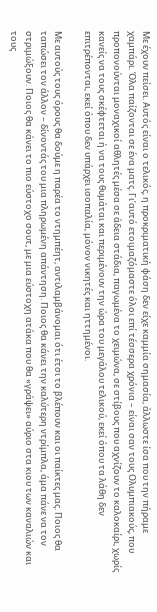Με έχουν πείσει. Αυτός είναι ο τελικός, η προκριματική φάση δεν είχε καμμία σημασία, άλλωστε ίσα που την πήραμε χαμπάρι. Όλα παίζονται σε ένα ματς. Γι’αυτό ετοιμαζόμαστε όλοι επί τέσσερα χρόνια – είναι σαν τους Ολυμπιακούς, που προπονούνται μοναχικοί αθλητές μέσα σε άδεια στάδια, παγωμένα το χειμώνα, σε στίβους που αχνίζουν το καλοκαίρι, χωρίς κανείς να τους σκέφτεται ή να τους θυμάται και περιμένουν την ώρα του μεγάλου τελικού, εκεί όπου τα λάθη δεν επιτρέπονται, εκεί όπου δεν υπάρχει ισοπαλία, μόνον νικητές και ηττημένοι.

Με αυτούς τους όρους θα δούμε η παρέα το ντημπέητ, αντιλαμβάνομαι ότι έτσι το βλέπουν και οι παίκτες μας. Ποιος θα ταπώσει τον άλλον – δίνοντάς του μια πληρωμένη απάντηση. Ποιος θα κάνει την καλύτερη ντρίμπλα, άμα πάνε να τον στριμώξουν. Ποιος θα κάνει το πιο εύστοχο σουτ, με μια εύστοχη ατάκα που θα «γράψει» αύριο στα κιου των καναλιών και τους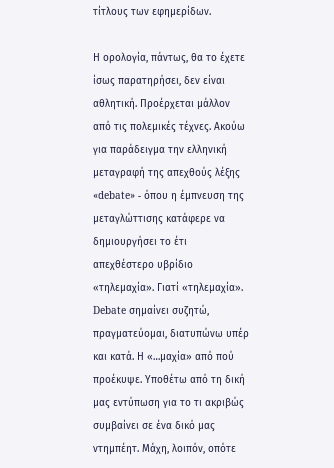τίτλους των εφημερίδων.

Η ορολογία, πάντως, θα το έχετε ίσως παρατηρήσει, δεν είναι αθλητική. Προέρχεται μάλλον από τις πολεμικές τέχνες. Ακούω για παράδειγμα την ελληνική μεταγραφή της απεχθούς λέξης «debate» - όπου η έμπνευση της μεταγλώττισης κατάφερε να δημιουργήσει το έτι απεχθέστερο υβρίδιο «τηλεμαχία». Γιατί «τηλεμαχία». Debate σημαίνει συζητώ, πραγματεύομαι, διατυπώνω υπέρ και κατά. Η «…μαχία» από πού προέκυψε. Υποθέτω από τη δική μας εντύπωση για το τι ακριβώς συμβαίνει σε ένα δικό μας ντημπέητ. Μάχη, λοιπόν, οπότε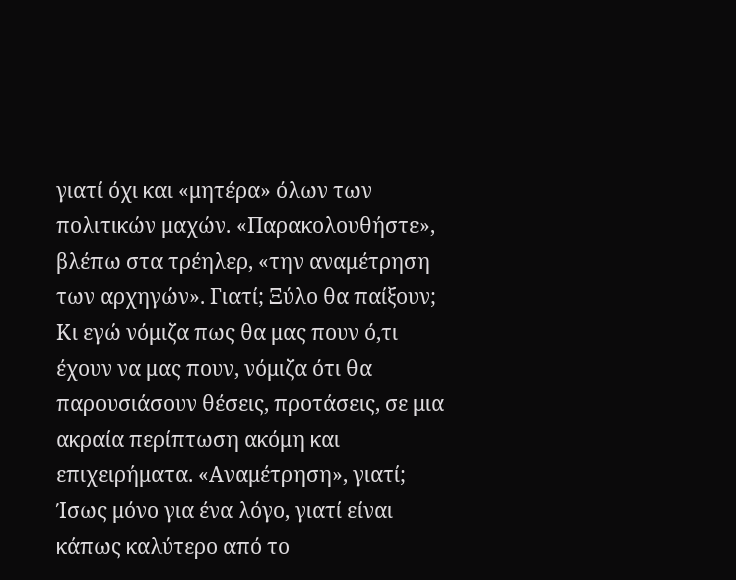γιατί όχι και «μητέρα» όλων των πολιτικών μαχών. «Παρακολουθήστε», βλέπω στα τρέηλερ, «την αναμέτρηση των αρχηγών». Γιατί; Ξύλο θα παίξουν; Κι εγώ νόμιζα πως θα μας πουν ό,τι έχουν να μας πουν, νόμιζα ότι θα παρουσιάσουν θέσεις, προτάσεις, σε μια ακραία περίπτωση ακόμη και επιχειρήματα. «Αναμέτρηση», γιατί; Ίσως μόνο για ένα λόγο, γιατί είναι κάπως καλύτερο από το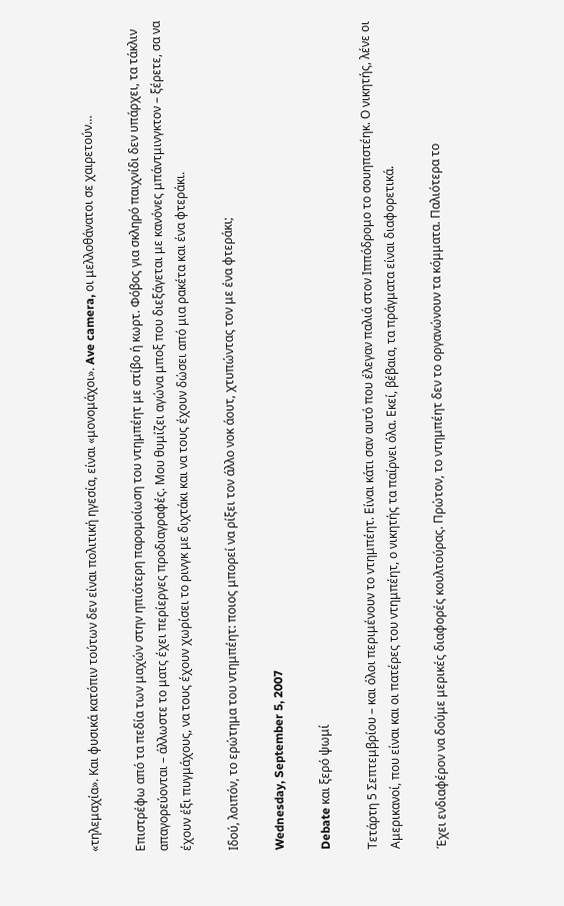«τηλεμαχία». Και φυσικά κατόπιν τούτων δεν είναι πολιτική ηγεσία, είναι «μονομάχοι». Ave camera, οι μελλοθάνατοι σε χαιρετούν…

Επιστρέφω από τα πεδία των μαχών στην ηπιότερη παρομοίωση του ντημπέητ με στίβο ή κωρτ. Φόβος για σκληρό παιχνίδι δεν υπάρχει, τα τάκλιν απαγορεύονται – άλλωστε το ματς έχει περίεργες προδιαγραφές. Μου θυμίζει αγώνα μποξ που διεξάγεται με κανόνες μπάντμινγκτον – ξέρετε, σα να έχουν έξι πυγμάχους, να τους έχουν χωρίσει το ρινγκ με διχτάκι και να τους έχουν δώσει από μια ρακέτα και ένα φτεράκι.

Ιδού, λοιπόν, το ερώτημα του ντημπέητ: ποιος μπορεί να ρίξει τον άλλο νοκ άουτ, χτυπώντας τον με ένα φτεράκι;

Wednesday, September 5, 2007

Debate και ξερό ψωμί

Τετάρτη 5 Σεπτεμβρίου – και όλοι περιμένουν το ντημπέητ. Είναι κάτι σαν αυτό που έλεγαν παλιά στον Ιππόδρομο το σουηπστέηκ. Ο νικητής, λένε οι Αμερικανοί, που είναι και οι πατέρες του ντημπέητ, ο νικητής τα παίρνει όλα. Εκεί, βέβαια, τα πράγματα είναι διαφορετικά.

Έχει ενδιαφέρον να δούμε μερικές διαφορές κουλτούρας. Πρώτον, το ντημπέητ δεν το οργανώνουν τα κόμματα. Παλιότερα το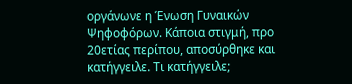οργάνωνε η Ένωση Γυναικών Ψηφοφόρων. Κάποια στιγμή, προ 20ετίας περίπου, αποσύρθηκε και κατήγγειλε. Τι κατήγγειλε;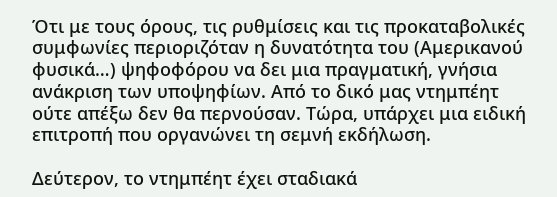Ότι με τους όρους, τις ρυθμίσεις και τις προκαταβολικές συμφωνίες περιοριζόταν η δυνατότητα του (Αμερικανού φυσικά…) ψηφοφόρου να δει μια πραγματική, γνήσια ανάκριση των υποψηφίων. Από το δικό μας ντημπέητ ούτε απέξω δεν θα περνούσαν. Τώρα, υπάρχει μια ειδική επιτροπή που οργανώνει τη σεμνή εκδήλωση.

Δεύτερον, το ντημπέητ έχει σταδιακά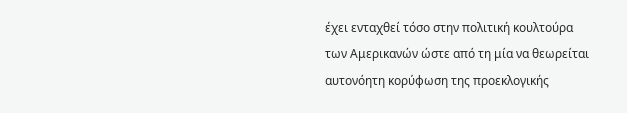έχει ενταχθεί τόσο στην πολιτική κουλτούρα των Αμερικανών ώστε από τη μία να θεωρείται αυτονόητη κορύφωση της προεκλογικής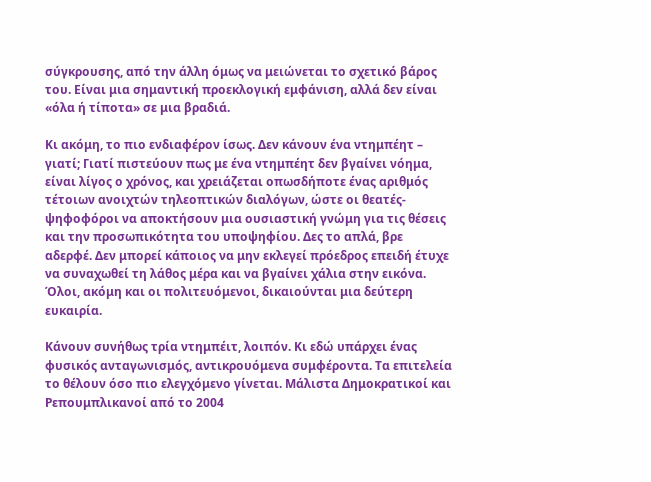σύγκρουσης, από την άλλη όμως να μειώνεται το σχετικό βάρος του. Είναι μια σημαντική προεκλογική εμφάνιση, αλλά δεν είναι «όλα ή τίποτα» σε μια βραδιά.

Κι ακόμη, το πιο ενδιαφέρον ίσως. Δεν κάνουν ένα ντημπέητ – γιατί; Γιατί πιστεύουν πως με ένα ντημπέητ δεν βγαίνει νόημα, είναι λίγος ο χρόνος, και χρειάζεται οπωσδήποτε ένας αριθμός τέτοιων ανοιχτών τηλεοπτικών διαλόγων, ώστε οι θεατές-ψηφοφόροι να αποκτήσουν μια ουσιαστική γνώμη για τις θέσεις και την προσωπικότητα του υποψηφίου. Δες το απλά, βρε αδερφέ. Δεν μπορεί κάποιος να μην εκλεγεί πρόεδρος επειδή έτυχε να συναχωθεί τη λάθος μέρα και να βγαίνει χάλια στην εικόνα. Όλοι, ακόμη και οι πολιτευόμενοι, δικαιούνται μια δεύτερη ευκαιρία.

Κάνουν συνήθως τρία ντημπέιτ, λοιπόν. Κι εδώ υπάρχει ένας φυσικός ανταγωνισμός, αντικρουόμενα συμφέροντα. Τα επιτελεία το θέλουν όσο πιο ελεγχόμενο γίνεται. Μάλιστα Δημοκρατικοί και Ρεπουμπλικανοί από το 2004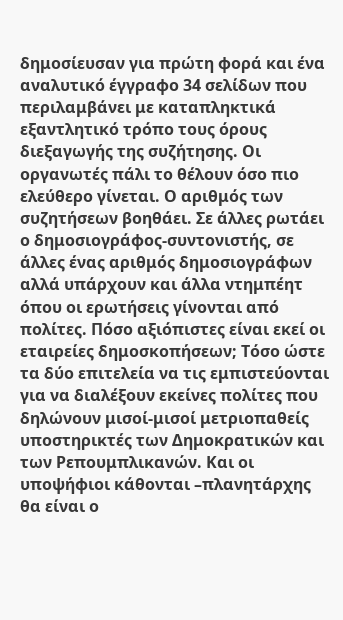δημοσίευσαν για πρώτη φορά και ένα αναλυτικό έγγραφο 34 σελίδων που περιλαμβάνει με καταπληκτικά εξαντλητικό τρόπο τους όρους διεξαγωγής της συζήτησης. Οι οργανωτές πάλι το θέλουν όσο πιο ελεύθερο γίνεται. Ο αριθμός των συζητήσεων βοηθάει. Σε άλλες ρωτάει ο δημοσιογράφος-συντονιστής, σε άλλες ένας αριθμός δημοσιογράφων αλλά υπάρχουν και άλλα ντημπέητ όπου οι ερωτήσεις γίνονται από πολίτες. Πόσο αξιόπιστες είναι εκεί οι εταιρείες δημοσκοπήσεων; Τόσο ώστε τα δύο επιτελεία να τις εμπιστεύονται για να διαλέξουν εκείνες πολίτες που δηλώνουν μισοί-μισοί μετριοπαθείς υποστηρικτές των Δημοκρατικών και των Ρεπουμπλικανών. Και οι υποψήφιοι κάθονται –πλανητάρχης θα είναι ο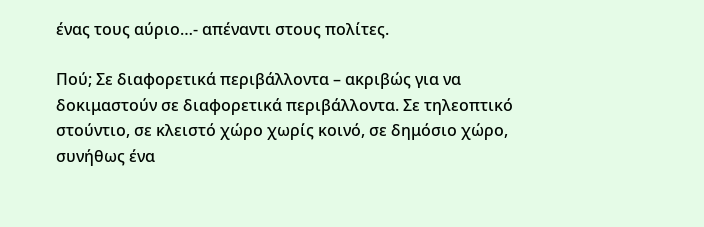ένας τους αύριο…- απέναντι στους πολίτες.

Πού; Σε διαφορετικά περιβάλλοντα – ακριβώς για να δοκιμαστούν σε διαφορετικά περιβάλλοντα. Σε τηλεοπτικό στούντιο, σε κλειστό χώρο χωρίς κοινό, σε δημόσιο χώρο, συνήθως ένα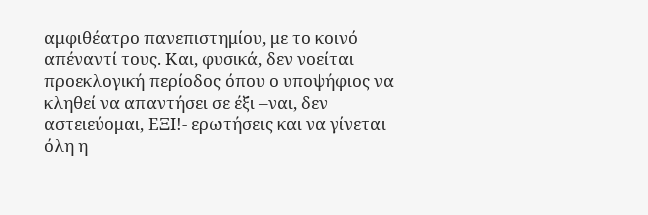αμφιθέατρο πανεπιστημίου, με το κοινό απέναντί τους. Και, φυσικά, δεν νοείται προεκλογική περίοδος όπου ο υποψήφιος να κληθεί να απαντήσει σε έξι –ναι, δεν αστειεύομαι, ΕΞΙ!- ερωτήσεις και να γίνεται όλη η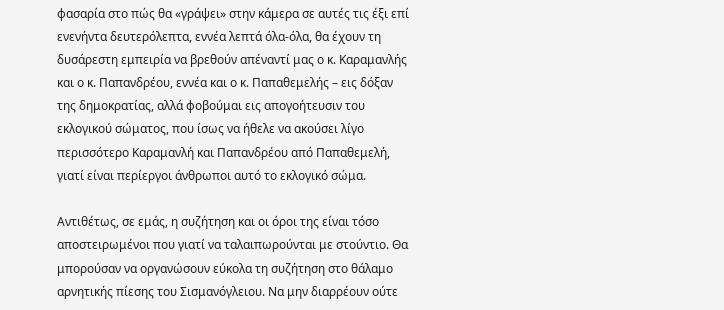φασαρία στο πώς θα «γράψει» στην κάμερα σε αυτές τις έξι επί ενενήντα δευτερόλεπτα, εννέα λεπτά όλα-όλα, θα έχουν τη δυσάρεστη εμπειρία να βρεθούν απέναντί μας ο κ. Καραμανλής και ο κ. Παπανδρέου, εννέα και ο κ. Παπαθεμελής – εις δόξαν της δημοκρατίας, αλλά φοβούμαι εις απογοήτευσιν του εκλογικού σώματος, που ίσως να ήθελε να ακούσει λίγο περισσότερο Καραμανλή και Παπανδρέου από Παπαθεμελή, γιατί είναι περίεργοι άνθρωποι αυτό το εκλογικό σώμα.

Αντιθέτως, σε εμάς, η συζήτηση και οι όροι της είναι τόσο αποστειρωμένοι που γιατί να ταλαιπωρούνται με στούντιο. Θα μπορούσαν να οργανώσουν εύκολα τη συζήτηση στο θάλαμο αρνητικής πίεσης του Σισμανόγλειου. Να μην διαρρέουν ούτε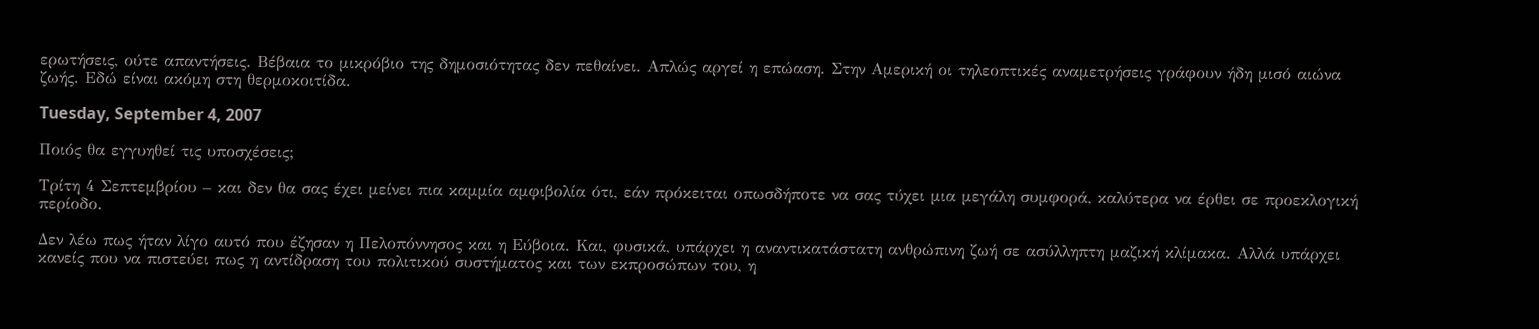ερωτήσεις, ούτε απαντήσεις. Βέβαια το μικρόβιο της δημοσιότητας δεν πεθαίνει. Απλώς αργεί η επώαση. Στην Αμερική οι τηλεοπτικές αναμετρήσεις γράφουν ήδη μισό αιώνα ζωής. Εδώ είναι ακόμη στη θερμοκοιτίδα.

Tuesday, September 4, 2007

Ποιός θα εγγυηθεί τις υποσχέσεις;

Τρίτη 4 Σεπτεμβρίου – και δεν θα σας έχει μείνει πια καμμία αμφιβολία ότι, εάν πρόκειται οπωσδήποτε να σας τύχει μια μεγάλη συμφορά, καλύτερα να έρθει σε προεκλογική περίοδο.

Δεν λέω πως ήταν λίγο αυτό που έζησαν η Πελοπόννησος και η Εύβοια. Και, φυσικά, υπάρχει η αναντικατάστατη ανθρώπινη ζωή σε ασύλληπτη μαζική κλίμακα. Αλλά υπάρχει κανείς που να πιστεύει πως η αντίδραση του πολιτικού συστήματος και των εκπροσώπων του, η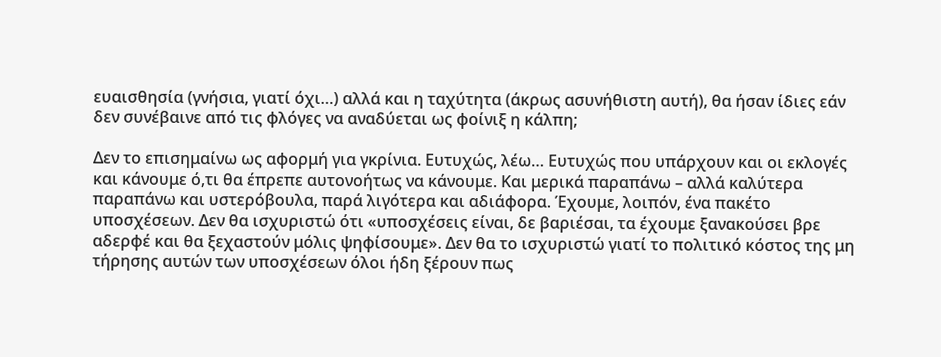ευαισθησία (γνήσια, γιατί όχι…) αλλά και η ταχύτητα (άκρως ασυνήθιστη αυτή), θα ήσαν ίδιες εάν δεν συνέβαινε από τις φλόγες να αναδύεται ως φοίνιξ η κάλπη;

Δεν το επισημαίνω ως αφορμή για γκρίνια. Ευτυχώς, λέω… Ευτυχώς που υπάρχουν και οι εκλογές και κάνουμε ό,τι θα έπρεπε αυτονοήτως να κάνουμε. Και μερικά παραπάνω – αλλά καλύτερα παραπάνω και υστερόβουλα, παρά λιγότερα και αδιάφορα. Έχουμε, λοιπόν, ένα πακέτο υποσχέσεων. Δεν θα ισχυριστώ ότι «υποσχέσεις είναι, δε βαριέσαι, τα έχουμε ξανακούσει βρε αδερφέ και θα ξεχαστούν μόλις ψηφίσουμε». Δεν θα το ισχυριστώ γιατί το πολιτικό κόστος της μη τήρησης αυτών των υποσχέσεων όλοι ήδη ξέρουν πως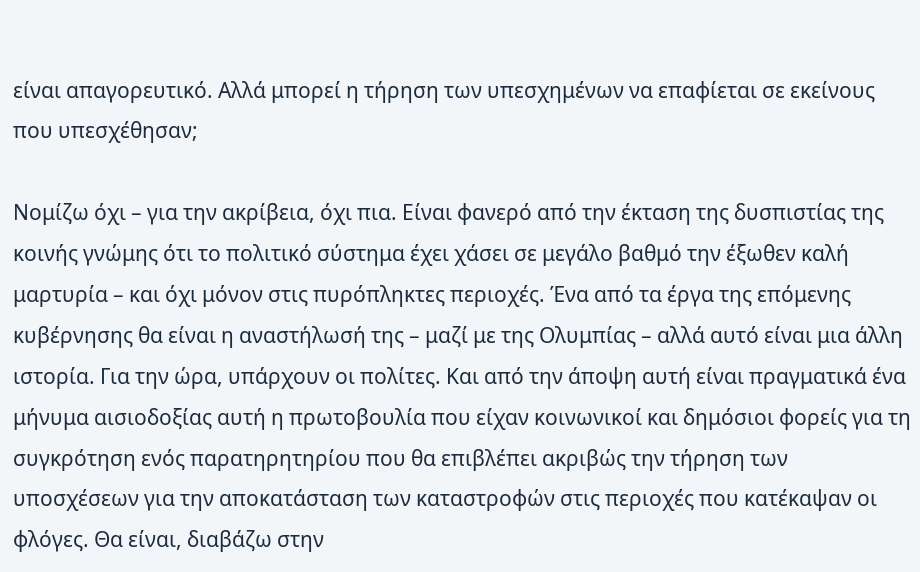είναι απαγορευτικό. Αλλά μπορεί η τήρηση των υπεσχημένων να επαφίεται σε εκείνους που υπεσχέθησαν;

Νομίζω όχι – για την ακρίβεια, όχι πια. Είναι φανερό από την έκταση της δυσπιστίας της κοινής γνώμης ότι το πολιτικό σύστημα έχει χάσει σε μεγάλο βαθμό την έξωθεν καλή μαρτυρία – και όχι μόνον στις πυρόπληκτες περιοχές. Ένα από τα έργα της επόμενης κυβέρνησης θα είναι η αναστήλωσή της – μαζί με της Ολυμπίας – αλλά αυτό είναι μια άλλη ιστορία. Για την ώρα, υπάρχουν οι πολίτες. Και από την άποψη αυτή είναι πραγματικά ένα μήνυμα αισιοδοξίας αυτή η πρωτοβουλία που είχαν κοινωνικοί και δημόσιοι φορείς για τη συγκρότηση ενός παρατηρητηρίου που θα επιβλέπει ακριβώς την τήρηση των υποσχέσεων για την αποκατάσταση των καταστροφών στις περιοχές που κατέκαψαν οι φλόγες. Θα είναι, διαβάζω στην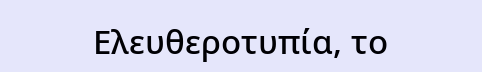Ελευθεροτυπία, το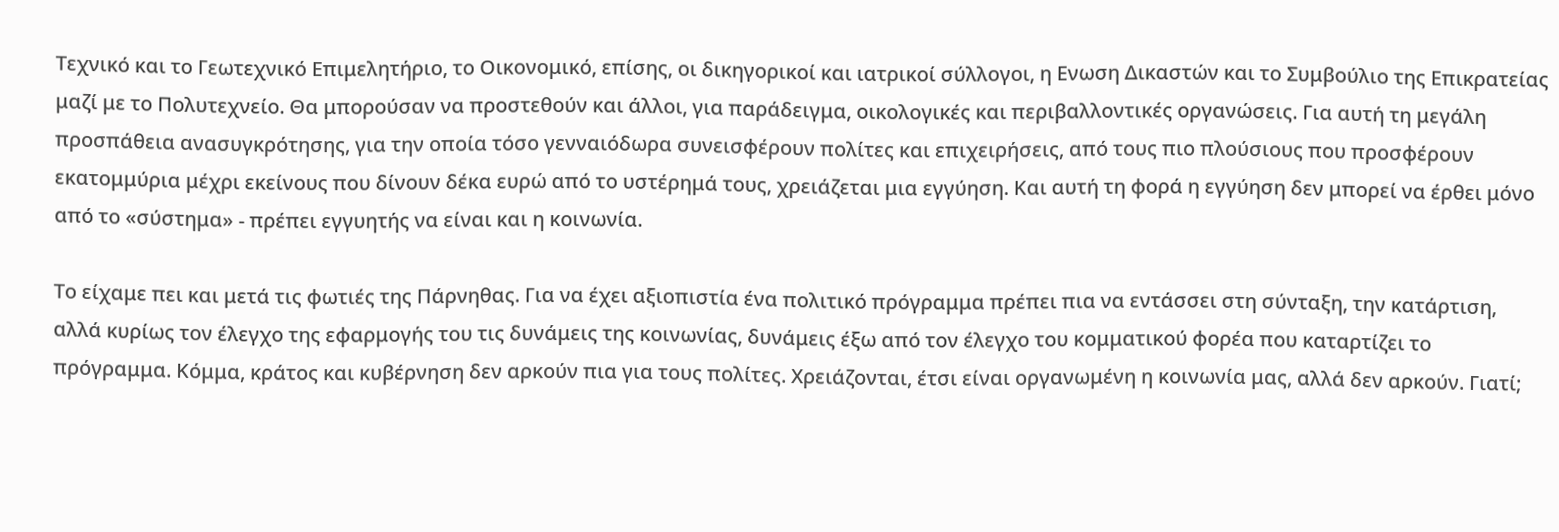Τεχνικό και το Γεωτεχνικό Επιμελητήριο, το Οικονομικό, επίσης, οι δικηγορικοί και ιατρικοί σύλλογοι, η Ενωση Δικαστών και το Συμβούλιο της Επικρατείας μαζί με το Πολυτεχνείο. Θα μπορούσαν να προστεθούν και άλλοι, για παράδειγμα, οικολογικές και περιβαλλοντικές οργανώσεις. Για αυτή τη μεγάλη προσπάθεια ανασυγκρότησης, για την οποία τόσο γενναιόδωρα συνεισφέρουν πολίτες και επιχειρήσεις, από τους πιο πλούσιους που προσφέρουν εκατομμύρια μέχρι εκείνους που δίνουν δέκα ευρώ από το υστέρημά τους, χρειάζεται μια εγγύηση. Και αυτή τη φορά η εγγύηση δεν μπορεί να έρθει μόνο από το «σύστημα» - πρέπει εγγυητής να είναι και η κοινωνία.

Το είχαμε πει και μετά τις φωτιές της Πάρνηθας. Για να έχει αξιοπιστία ένα πολιτικό πρόγραμμα πρέπει πια να εντάσσει στη σύνταξη, την κατάρτιση, αλλά κυρίως τον έλεγχο της εφαρμογής του τις δυνάμεις της κοινωνίας, δυνάμεις έξω από τον έλεγχο του κομματικού φορέα που καταρτίζει το πρόγραμμα. Κόμμα, κράτος και κυβέρνηση δεν αρκούν πια για τους πολίτες. Χρειάζονται, έτσι είναι οργανωμένη η κοινωνία μας, αλλά δεν αρκούν. Γιατί;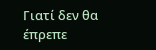Γιατί δεν θα έπρεπε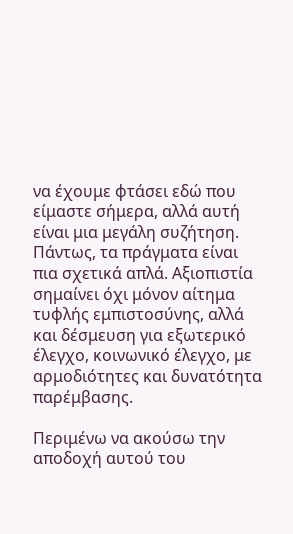να έχουμε φτάσει εδώ που είμαστε σήμερα, αλλά αυτή είναι μια μεγάλη συζήτηση. Πάντως, τα πράγματα είναι πια σχετικά απλά. Αξιοπιστία σημαίνει όχι μόνον αίτημα τυφλής εμπιστοσύνης, αλλά και δέσμευση για εξωτερικό έλεγχο, κοινωνικό έλεγχο, με αρμοδιότητες και δυνατότητα παρέμβασης.

Περιμένω να ακούσω την αποδοχή αυτού του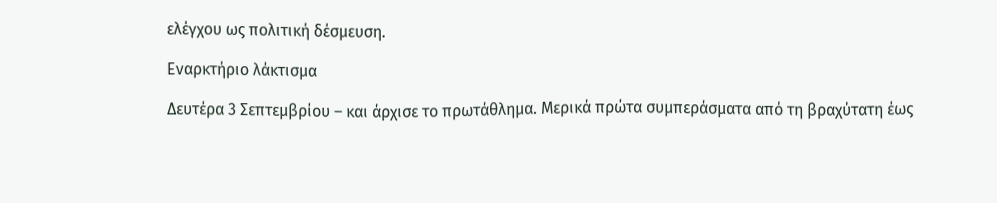ελέγχου ως πολιτική δέσμευση.

Εναρκτήριο λάκτισμα

Δευτέρα 3 Σεπτεμβρίου – και άρχισε το πρωτάθλημα. Μερικά πρώτα συμπεράσματα από τη βραχύτατη έως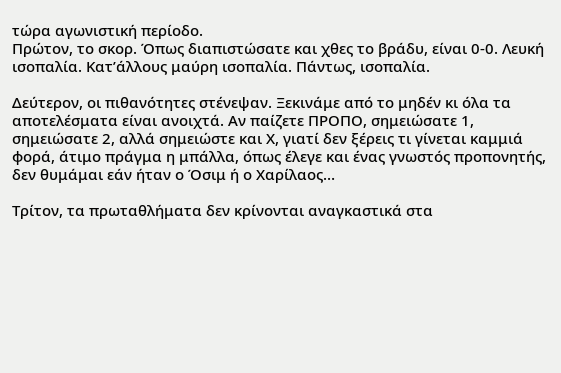τώρα αγωνιστική περίοδο.
Πρώτον, το σκορ. Όπως διαπιστώσατε και χθες το βράδυ, είναι 0-0. Λευκή ισοπαλία. Κατ’άλλους μαύρη ισοπαλία. Πάντως, ισοπαλία.

Δεύτερον, οι πιθανότητες στένεψαν. Ξεκινάμε από το μηδέν κι όλα τα αποτελέσματα είναι ανοιχτά. Αν παίζετε ΠΡΟΠΟ, σημειώσατε 1, σημειώσατε 2, αλλά σημειώστε και Χ, γιατί δεν ξέρεις τι γίνεται καμμιά φορά, άτιμο πράγμα η μπάλλα, όπως έλεγε και ένας γνωστός προπονητής, δεν θυμάμαι εάν ήταν ο Όσιμ ή ο Χαρίλαος…

Τρίτον, τα πρωταθλήματα δεν κρίνονται αναγκαστικά στα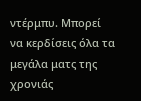ντέρμπυ. Μπορεί να κερδίσεις όλα τα μεγάλα ματς της χρονιάς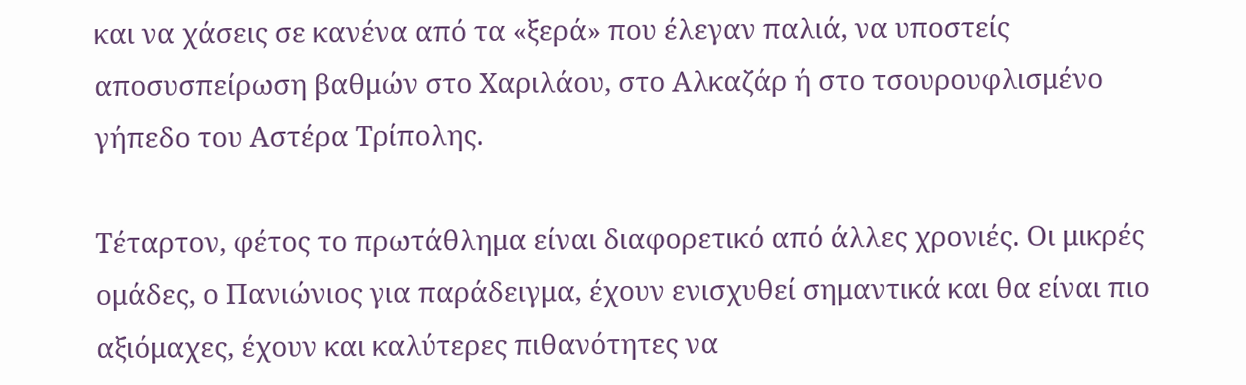και να χάσεις σε κανένα από τα «ξερά» που έλεγαν παλιά, να υποστείς αποσυσπείρωση βαθμών στο Χαριλάου, στο Αλκαζάρ ή στο τσουρουφλισμένο γήπεδο του Αστέρα Τρίπολης.

Τέταρτον, φέτος το πρωτάθλημα είναι διαφορετικό από άλλες χρονιές. Οι μικρές ομάδες, ο Πανιώνιος για παράδειγμα, έχουν ενισχυθεί σημαντικά και θα είναι πιο αξιόμαχες, έχουν και καλύτερες πιθανότητες να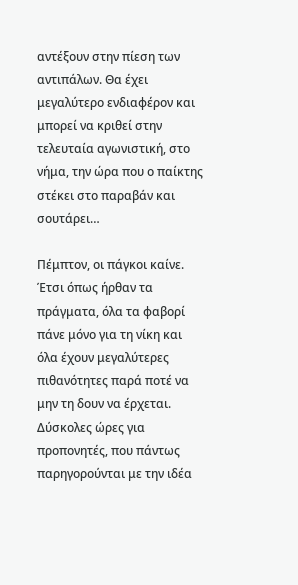αντέξουν στην πίεση των αντιπάλων. Θα έχει μεγαλύτερο ενδιαφέρον και μπορεί να κριθεί στην τελευταία αγωνιστική, στο νήμα, την ώρα που ο παίκτης στέκει στο παραβάν και σουτάρει…

Πέμπτον, οι πάγκοι καίνε. Έτσι όπως ήρθαν τα πράγματα, όλα τα φαβορί πάνε μόνο για τη νίκη και όλα έχουν μεγαλύτερες πιθανότητες παρά ποτέ να μην τη δουν να έρχεται. Δύσκολες ώρες για προπονητές, που πάντως παρηγορούνται με την ιδέα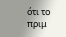ότι το πριμ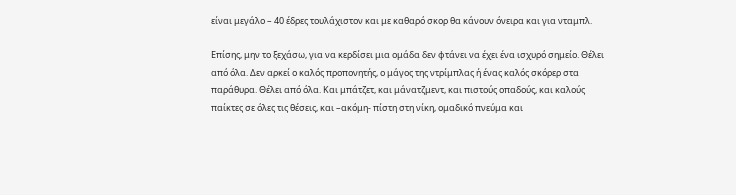είναι μεγάλο – 40 έδρες τουλάχιστον και με καθαρό σκορ θα κάνουν όνειρα και για νταμπλ.

Επίσης, μην το ξεχάσω, για να κερδίσει μια ομάδα δεν φτάνει να έχει ένα ισχυρό σημείο. Θέλει από όλα. Δεν αρκεί ο καλός προπονητής, ο μάγος της ντρίμπλας ή ένας καλός σκόρερ στα παράθυρα. Θέλει από όλα. Και μπάτζετ, και μάνατζμεντ, και πιστούς οπαδούς, και καλούς παίκτες σε όλες τις θέσεις, και –ακόμη- πίστη στη νίκη, ομαδικό πνεύμα και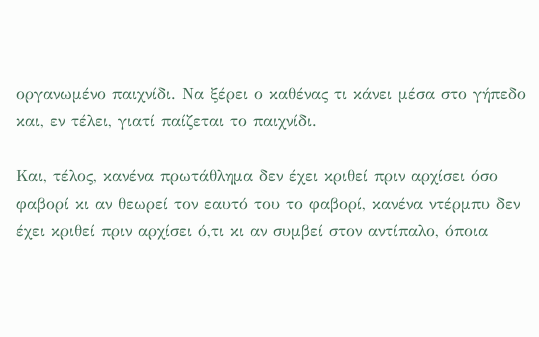οργανωμένο παιχνίδι. Να ξέρει ο καθένας τι κάνει μέσα στο γήπεδο και, εν τέλει, γιατί παίζεται το παιχνίδι.

Και, τέλος, κανένα πρωτάθλημα δεν έχει κριθεί πριν αρχίσει όσο φαβορί κι αν θεωρεί τον εαυτό του το φαβορί, κανένα ντέρμπυ δεν έχει κριθεί πριν αρχίσει ό,τι κι αν συμβεί στον αντίπαλο, όποια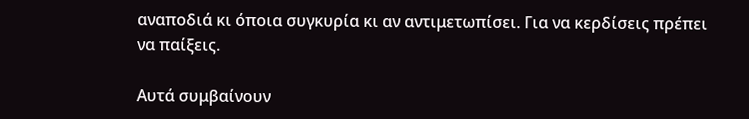αναποδιά κι όποια συγκυρία κι αν αντιμετωπίσει. Για να κερδίσεις πρέπει να παίξεις.

Αυτά συμβαίνουν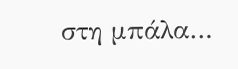στη μπάλα…